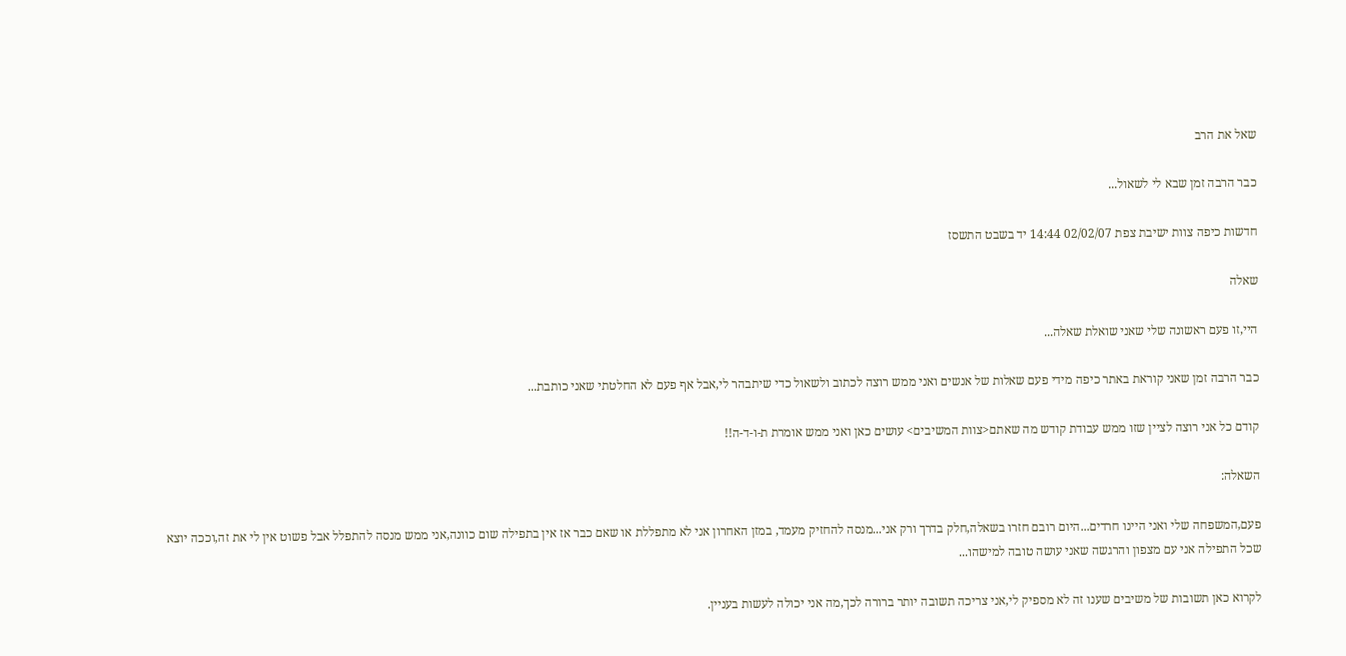שאל את הרב

כבר הרבה זמן שבא לי לשאול...

חדשות כיפה צוות ישיבת צפת 02/02/07 14:44 יד בשבט התשסז

שאלה

היי,זו פעם ראשונה שלי שאני שואלת שאלה...

כבר הרבה זמן שאני קוראת באתר כיפה מידי פעם שאלות של אנשים ואני ממש רוצה לכתוב ולשאול כדי שיתבהר לי,אבל אף פעם לא החלטתי שאני כותבת...

קודם כל אני רוצה לציין שזו ממש עבודת קודש מה שאתם<צוות המשיבים> עושים כאן ואני ממש אומרת ת-ו-ד-ה!!

השאלה:

פעם,המשפחה שלי ואני היינו חרדים...היום רובם חזרו בשאלה,חלק בדרך ורק אני...מנסה להחזיק מעמד, במזן האחרון אני לא מתפללת או שאם כבר אז אין בתפילה שום כוונה,אני ממש מנסה להתפלל אבל פשוט אין לי את זה,וככה יוצא שכל התפילה אני עם מצפון והרגשה שאני עושה טובה למישהו...

לקרוא כאן תשובות של משיבים שענו זה לא מספיק לי,אני צריכה תשובה יותר ברורה לכך,מה אני יכולה לעשות בעניין.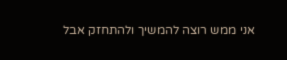אני ממש רוצה להמשיך ולהתחזק אבל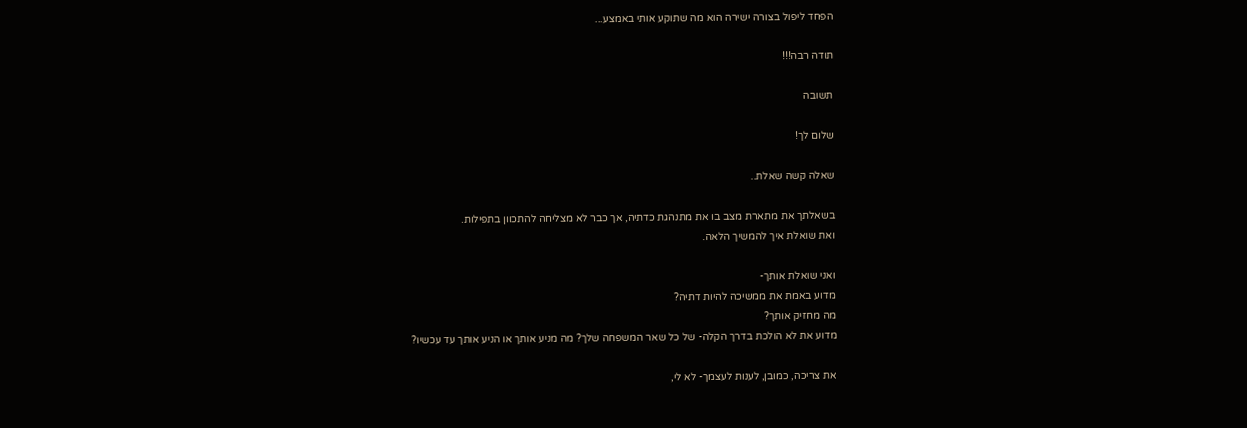הפחד ליפול בצורה ישירה הוא מה שתוקע אותי באמצע...

תודה רבה!!!

תשובה

שלום לך!

שאלה קשה שאלת..

בשאלתך את מתארת מצב בו את מתנהגת כדתיה, אך כבר לא מצליחה להתכוון בתפילות.
ואת שואלת איך להמשיך הלאה.

ואני שואלת אותך-
מדוע באמת את ממשיכה להיות דתיה?
מה מחזיק אותך?
מדוע את לא הולכת בדרך הקלה- של כל שאר המשפחה שלך? מה מניע אותך או הניע אותך עד עכשיו?

את צריכה, כמובן, לענות לעצמך- לא לי,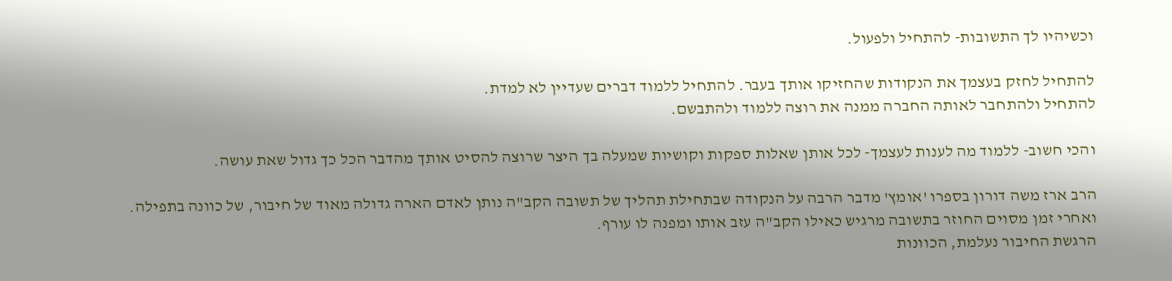וכשיהיו לך התשובות- להתחיל ולפעול.

להתחיל לחזק בעצמך את הנקודות שהחזיקו אותך בעבר. להתחיל ללמוד דברים שעדיין לא למדת.
להתחיל ולהתחבר לאותה החברה ממנה את רוצה ללמוד ולהתבשם.

והכי חשוב- ללמוד מה לענות לעצמך- לכל אותן שאלות ספקות וקושיות שמעלה בך היצר שרוצה להסיט אותך מהדבר הכל כך גדול שאת עושה.

הרב ארז משה דורון בספרו 'אומץ' מדבר הרבה על הנקודה שבתחילת תהליך של תשובה הקב"ה נותן לאדם הארה גדולה מאוד של חיבור, של כוונה בתפילה.
ואחרי זמן מסוים החוזר בתשובה מרגיש כאילו הקב"ה עזב אותו ומפנה לו עורף.
הרגשת החיבור נעלמת, הכוונות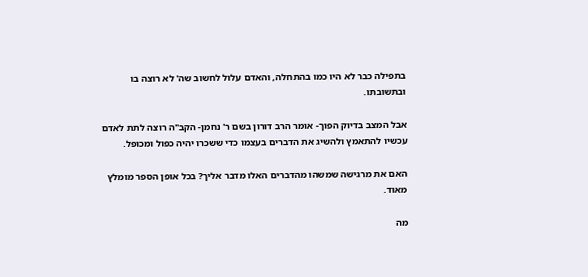בתפילה כבר לא היו כמו בהתחלה, והאדם עלול לחשוב שה' לא רוצה בו ובתשובתו.

אבל המצב בדיוק הפוך- אומר הרב דורון בשם ר' נחמן- הקב"ה רוצה לתת לאדם עכשיו להתאמץ ולהשיג את הדברים בעצמו כדי ששכרו יהיה כפול ומכופל.

האם את מרגישה שמשהו מהדברים האלו מדבר אליך? בכל אופן הספר מומלץ מאוד.

מה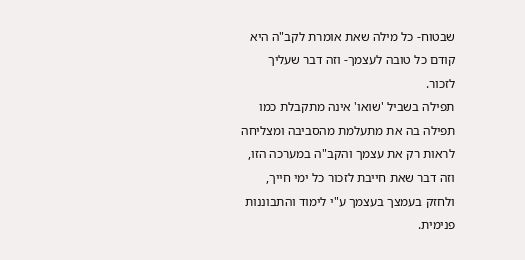שבטוח- כל מילה שאת אומרת לקב"ה היא קודם כל טובה לעצמך- וזה דבר שעליך לזכור.
תפילה בשביל 'שואו' אינה מתקבלת כמו תפילה בה את מתעלמת מהסביבה ומצליחה לראות רק את עצמך והקב"ה במערכה הזו, וזה דבר שאת חייבת לזכור כל ימי חייך, ולחזק בעמצך בעצמך ע"י לימוד והתבוננות פנימית.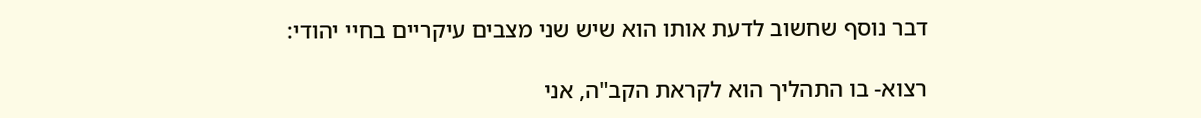דבר נוסף שחשוב לדעת אותו הוא שיש שני מצבים עיקריים בחיי יהודי:

רצוא- בו התהליך הוא לקראת הקב"ה, אני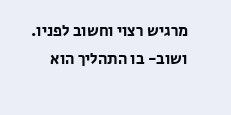מרגיש רצוי וחשוב לפניו.
ושוב- בו התהליך הוא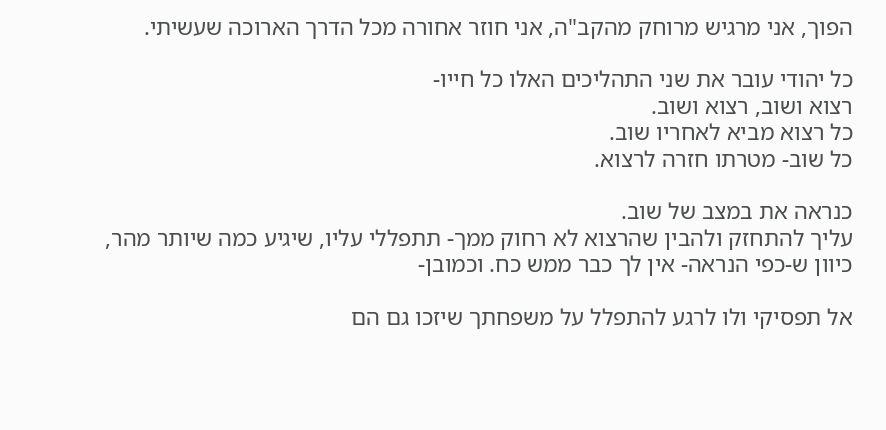הפוך, אני מרגיש מרוחק מהקב"ה, אני חוזר אחורה מכל הדרך הארוכה שעשיתי.

כל יהודי עובר את שני התהליכים האלו כל חייו-
רצוא ושוב, רצוא ושוב.
כל רצוא מביא לאחריו שוב.
כל שוב- מטרתו חזרה לרצוא.

כנראה את במצב של שוב.
עליך להתחזק ולהבין שהרצוא לא רחוק ממך- תתפללי עליו, שיגיע כמה שיותר מהר, כיוון ש-כפי הנראה- אין לך כבר ממש כח. וכמובן-

אל תפסיקי ולו לרגע להתפלל על משפחתך שיזכו גם הם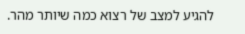להגיע למצב של רצוא כמה שיותר מהר.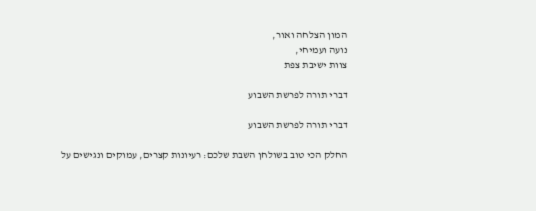המון הצלחה ואור,
נועה ועמיחי,
צוות ישיבת צפת

דברי תורה לפרשת השבוע

דברי תורה לפרשת השבוע

החלק הכי טוב בשולחן השבת שלכם: רעיונות קצרים, עמוקים ונגישים על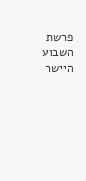פרשת השבוע היישר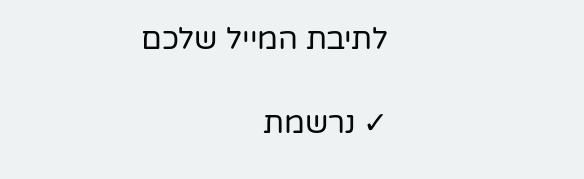לתיבת המייל שלכם

✓ נרשמת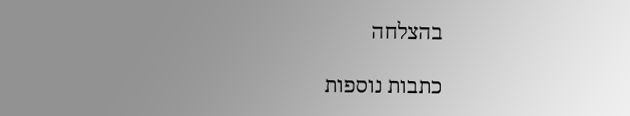בהצלחה

כתבות נוספות